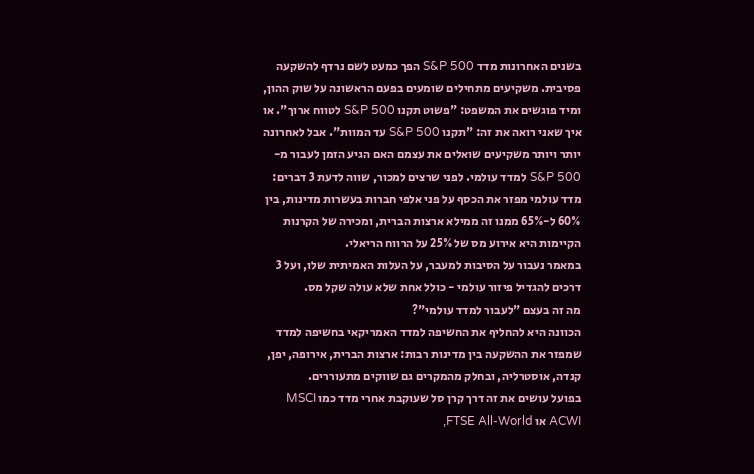בשנים האחרונות מדד S&P 500 הפך כמעט לשם נרדף להשקעה פסיבית. משקיעים מתחילים שומעים בפעם הראשונה על שוק ההון, ומיד פוגשים את המשפט: "פשוט תקנו S&P 500 לטווח ארוך". או איך שאני רואה את זה: "תקנו S&P 500 עד המוות". אבל לאחרונה יותר ויותר משקיעים שואלים את עצמם האם הגיע הזמן לעבור מ-S&P 500 למדד עולמי. לפני שרצים למכור, שווה לדעת 3 דברים: מדד עולמי מפזר את הכסף על פני אלפי חברות בעשרות מדינות, בין 60% ל-65% ממנו זה ממילא ארצות הברית, ומכירה של הקרנות הקיימות היא אירוע מס של 25% על הרווח הריאלי.
במאמר נעבור על הסיבות למעבר, על העלות האמיתית שלו, ועל 3 דרכים להגדיל פיזור עולמי - כולל אחת שלא עולה שקל מס.
מה זה בעצם "לעבור למדד עולמי"?
הכוונה היא להחליף את החשיפה למדד האמריקאי בחשיפה למדד שמפזר את ההשקעה בין מדינות רבות: ארצות הברית, אירופה, יפן, קנדה, אוסטרליה, ובחלק מהמקרים גם שווקים מתעוררים.
בפועל עושים את זה דרך קרן סל שעוקבת אחרי מדד כמו MSCI ACWI או FTSE All-World,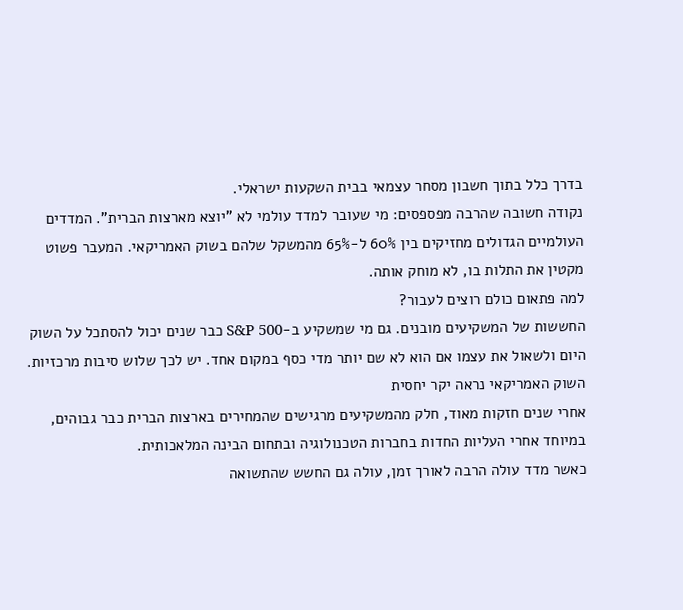בדרך כלל בתוך חשבון מסחר עצמאי בבית השקעות ישראלי.
נקודה חשובה שהרבה מפספסים: מי שעובר למדד עולמי לא "יוצא מארצות הברית". המדדים העולמיים הגדולים מחזיקים בין 60% ל-65% מהמשקל שלהם בשוק האמריקאי. המעבר פשוט מקטין את התלות בו, לא מוחק אותה.
למה פתאום כולם רוצים לעבור?
החששות של המשקיעים מובנים. גם מי שמשקיע ב-S&P 500 כבר שנים יכול להסתכל על השוק היום ולשאול את עצמו אם הוא לא שם יותר מדי כסף במקום אחד. יש לכך שלוש סיבות מרכזיות.
השוק האמריקאי נראה יקר יחסית
אחרי שנים חזקות מאוד, חלק מהמשקיעים מרגישים שהמחירים בארצות הברית כבר גבוהים, במיוחד אחרי העליות החדות בחברות הטכנולוגיה ובתחום הבינה המלאכותית.
כאשר מדד עולה הרבה לאורך זמן, עולה גם החשש שהתשואה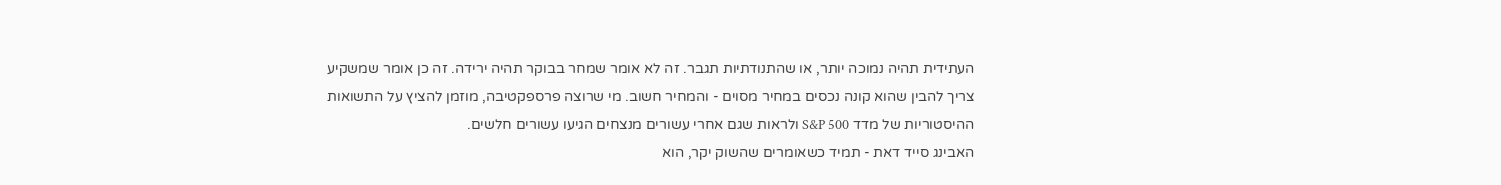העתידית תהיה נמוכה יותר, או שהתנודתיות תגבר. זה לא אומר שמחר בבוקר תהיה ירידה. זה כן אומר שמשקיע צריך להבין שהוא קונה נכסים במחיר מסוים - והמחיר חשוב. מי שרוצה פרספקטיבה, מוזמן להציץ על התשואות ההיסטוריות של מדד S&P 500 ולראות שגם אחרי עשורים מנצחים הגיעו עשורים חלשים.
האבינג סייד דאת - תמיד כשאומרים שהשוק יקר, הוא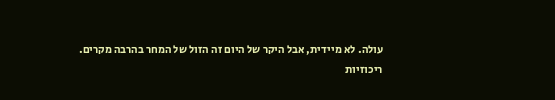עולה. לא מיידית, אבל היקר של היום זה הזול של המחר בהרבה מקרים.
ריכוזיות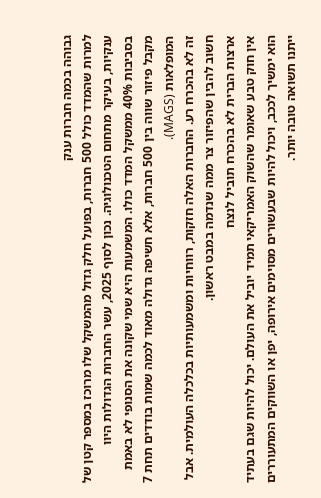גבוהה בכמה חברות ענק
למרות שהמדד כולל 500 חברות, בפועל חלק גדול מהמשקל שלו מרוכז במספר קטן של ענקיות, בעיקר מתחום הטכנולוגיה. נכון לסוף 2025, עשר החברות הגדולות היוו בסביבות 40% ממשקל המדד כולו. המשמעות היא שמי שקונה את הסנופי לא באמת מקבל פיזור שווה בין 500 חברות, אלא חשיפה גדולה מאוד לכמה שמות בודדים תחת 7 המופלאות (MAGS).
זה לא בהכרח רע. החברות האלה חזקות, רווחיות ומשמעותיות בכלכלה העולמית. אבל חשוב להבין שהפיזור צר ממה שנדמה במבט ראשון.
ארצות הברית לא בהכרח תוביל לנצח
אין חוק טבע שאומר שהשוק האמריקאי תמיד יוביל את העולם. יכול להיות שגם בעתיד הוא ימשיך לככב, ויכול להיות שבעשורים מסוימים אירופה, יפן או השווקים המתעוררים ייתנו תשואה טובה יותר.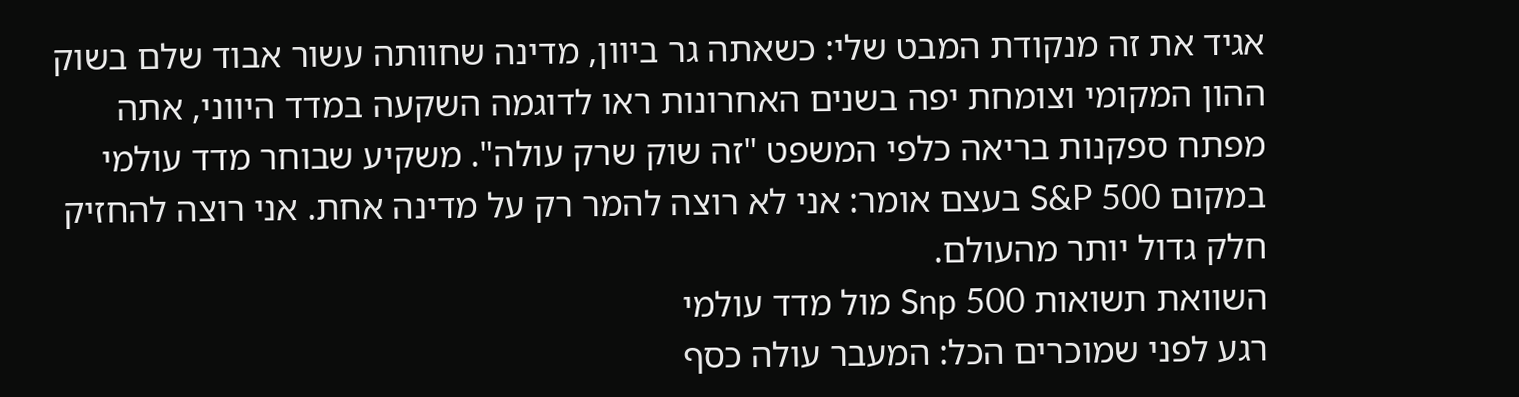אגיד את זה מנקודת המבט שלי: כשאתה גר ביוון, מדינה שחוותה עשור אבוד שלם בשוק ההון המקומי וצומחת יפה בשנים האחרונות ראו לדוגמה השקעה במדד היווני, אתה מפתח ספקנות בריאה כלפי המשפט "זה שוק שרק עולה". משקיע שבוחר מדד עולמי במקום S&P 500 בעצם אומר: אני לא רוצה להמר רק על מדינה אחת. אני רוצה להחזיק חלק גדול יותר מהעולם.
השוואת תשואות Snp 500 מול מדד עולמי
רגע לפני שמוכרים הכל: המעבר עולה כסף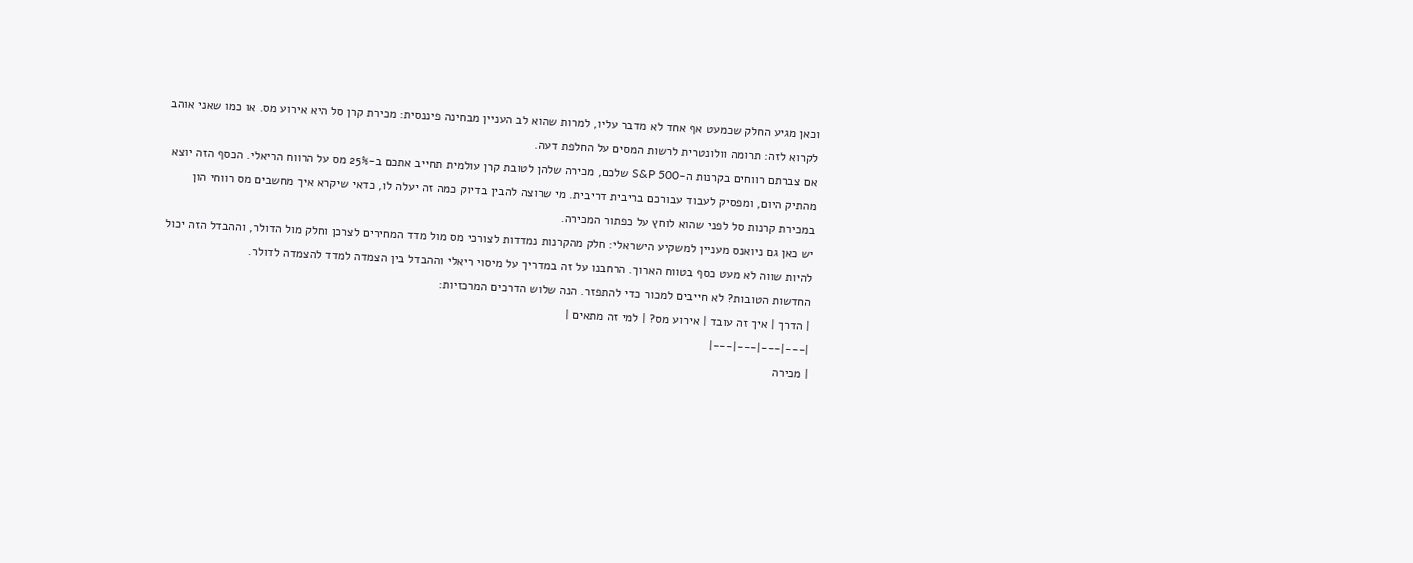וכאן מגיע החלק שכמעט אף אחד לא מדבר עליו, למרות שהוא לב העניין מבחינה פיננסית: מכירת קרן סל היא אירוע מס. או כמו שאני אוהב לקרוא לזה: תרומה וולונטרית לרשות המסים על החלפת דעה.
אם צברתם רווחים בקרנות ה-S&P 500 שלכם, מכירה שלהן לטובת קרן עולמית תחייב אתכם ב-25% מס על הרווח הריאלי. הכסף הזה יוצא מהתיק היום, ומפסיק לעבוד עבורכם בריבית דריבית. מי שרוצה להבין בדיוק כמה זה יעלה לו, כדאי שיקרא איך מחשבים מס רווחי הון במכירת קרנות סל לפני שהוא לוחץ על כפתור המכירה.
יש כאן גם ניואנס מעניין למשקיע הישראלי: חלק מהקרנות נמדדות לצורכי מס מול מדד המחירים לצרכן וחלק מול הדולר, וההבדל הזה יכול להיות שווה לא מעט כסף בטווח הארוך. הרחבנו על זה במדריך על מיסוי ריאלי וההבדל בין הצמדה למדד להצמדה לדולר.
החדשות הטובות? לא חייבים למכור כדי להתפזר. הנה שלוש הדרכים המרכזיות:
| הדרך | איך זה עובד | אירוע מס? | למי זה מתאים |
|---|---|---|---|
| מכירה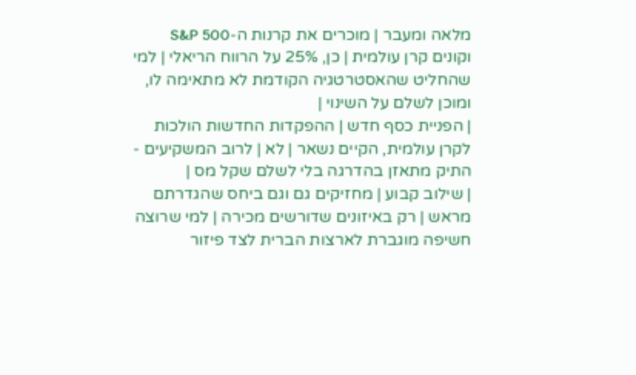מלאה ומעבר | מוכרים את קרנות ה-S&P 500 וקונים קרן עולמית | כן, 25% על הרווח הריאלי | למי שהחליט שהאסטרטגיה הקודמת לא מתאימה לו, ומוכן לשלם על השינוי |
| הפניית כסף חדש | ההפקדות החדשות הולכות לקרן עולמית, הקיים נשאר | לא | לרוב המשקיעים - התיק מתאזן בהדרגה בלי לשלם שקל מס |
| שילוב קבוע | מחזיקים גם וגם ביחס שהגדרתם מראש | רק באיזונים שדורשים מכירה | למי שרוצה חשיפה מוגברת לארצות הברית לצד פיזור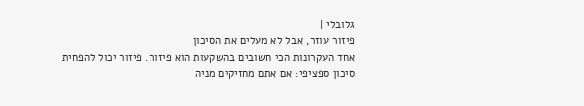גלובלי |
פיזור עוזר, אבל לא מעלים את הסיכון
אחד העקרונות הכי חשובים בהשקעות הוא פיזור. פיזור יכול להפחית סיכון ספציפי: אם אתם מחזיקים מניה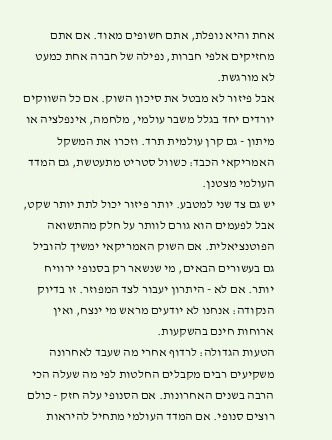אחת והיא נופלת, אתם חשופים מאוד. אם אתם מחזיקים אלפי חברות, נפילה של חברה אחת כמעט לא מורגשת.
אבל פיזור לא מבטל את סיכון השוק. אם כל השווקים יורדים יחד בגלל משבר עולמי, מלחמה, אינפלציה או מיתון - גם קרן עולמית תרד. וזכרו את המשקל האמריקאי הכבד: כשוול סטריט מתעטשת, גם המדד העולמי מצטנן.
יש גם צד שני למטבע. יותר פיזור יכול לתת יותר שקט, אבל לפעמים הוא גורם לוותר על חלק מהתשואה הפוטנציאלית. אם השוק האמריקאי ימשיך להוביל גם בעשורים הבאים, מי שנשאר רק בסנופי ירוויח יותר. אם לא - היתרון יעבור לצד המפוזר. זו בדיוק הנקודה: אנחנו לא יודעים מראש מי ינצח, ואין ארוחות חינם בהשקעות.
הטעות הגדולה: לרדוף אחרי מה שעבד לאחרונה
משקיעים רבים מקבלים החלטות לפי מה שעלה הכי הרבה בשנים האחרונות. אם הסנופי עלה חזק - כולם רוצים סנופי. אם המדד העולמי מתחיל להיראות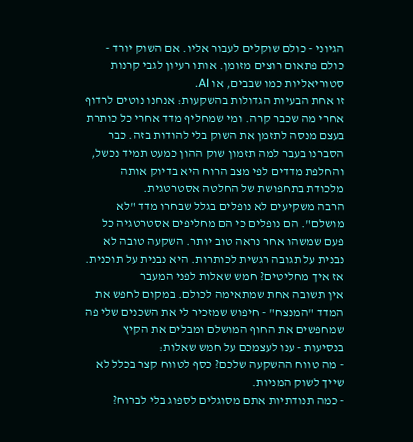הגיוני - כולם שוקלים לעבור אליו. אם השוק יורד - כולם פתאום רוצים מזומן. אותו רעיון לגבי קרנות סטוריאליות כמו שבבים, או AI.
זו אחת הבעיות הגדולות בהשקעות: אנחנו נוטים לרדוף אחרי מה שכבר קרה. ומי שמחליף מדד אחרי כל כותרת בעצם מנסה לתזמן את השוק בלי להודות בזה. כבר הסברנו בעבר למה תזמון שוק ההון כמעט תמיד נכשל, והחלפת מדדים לפי מצב הרוח היא בדיוק אותה מלכודת בתחפושת של החלטה אסטרטגית.
הרבה משקיעים לא נופלים בגלל שבחרו מדד "לא מושלם". הם נופלים כי הם מחליפים אסטרטגיה כל פעם שמשהו אחר נראה טוב יותר. השקעה טובה לא נבנית על תגובה רגשית לכותרות. היא נבנית על תוכנית.
אז איך מחליטים? חמש שאלות לפני המעבר
אין תשובה אחת שמתאימה לכולם. במקום לחפש את המדד "המנצח" - חיפוש שמזכיר לי את השכנים שלי פה שמחפשים את החוף המושלם ומבלים את הקיץ בנסיעות - ענו לעצמכם על חמש שאלות:
- מה טווח ההשקעה שלכם? כסף לטווח קצר בכלל לא שייך לשוק המניות.
- כמה תנודתיות אתם מסוגלים לספוג בלי לברוח?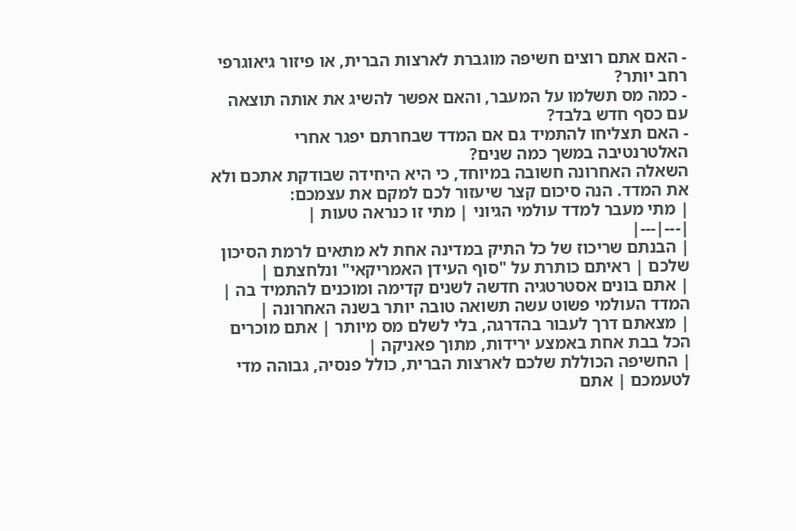- האם אתם רוצים חשיפה מוגברת לארצות הברית, או פיזור גיאוגרפי רחב יותר?
- כמה מס תשלמו על המעבר, והאם אפשר להשיג את אותה תוצאה עם כסף חדש בלבד?
- האם תצליחו להתמיד גם אם המדד שבחרתם יפגר אחרי האלטרנטיבה במשך כמה שנים?
השאלה האחרונה חשובה במיוחד, כי היא היחידה שבודקת אתכם ולא את המדד. הנה סיכום קצר שיעזור לכם למקם את עצמכם:
| מתי מעבר למדד עולמי הגיוני | מתי זו כנראה טעות |
|---|---|
| הבנתם שריכוז של כל התיק במדינה אחת לא מתאים לרמת הסיכון שלכם | ראיתם כותרת על "סוף העידן האמריקאי" ונלחצתם |
| אתם בונים אסטרטגיה חדשה לשנים קדימה ומוכנים להתמיד בה | המדד העולמי פשוט עשה תשואה טובה יותר בשנה האחרונה |
| מצאתם דרך לעבור בהדרגה, בלי לשלם מס מיותר | אתם מוכרים הכל בבת אחת באמצע ירידות, מתוך פאניקה |
| החשיפה הכוללת שלכם לארצות הברית, כולל פנסיה, גבוהה מדי לטעמכם | אתם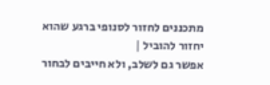מתכננים לחזור לסנופי ברגע שהוא יחזור להוביל |
אפשר גם לשלב, ולא חייבים לבחור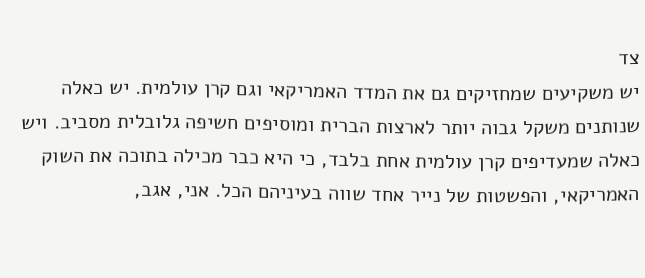צד
יש משקיעים שמחזיקים גם את המדד האמריקאי וגם קרן עולמית. יש כאלה שנותנים משקל גבוה יותר לארצות הברית ומוסיפים חשיפה גלובלית מסביב. ויש כאלה שמעדיפים קרן עולמית אחת בלבד, כי היא כבר מכילה בתוכה את השוק האמריקאי, והפשטות של נייר אחד שווה בעיניהם הכל. אני, אגב,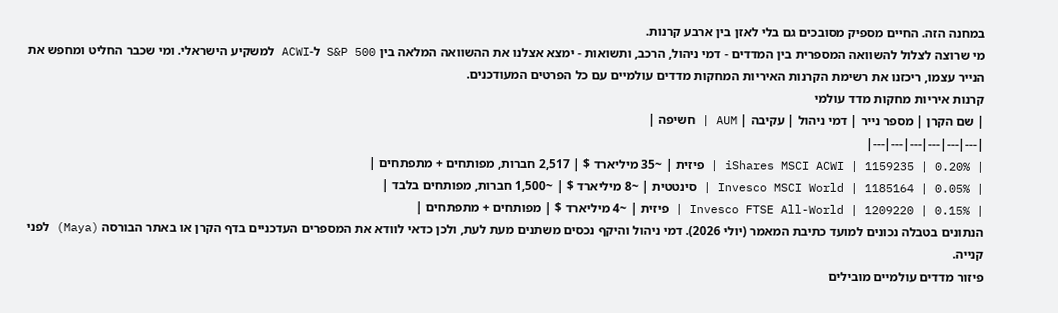במחנה הזה. החיים מספיק מסובכים גם בלי לאזן בין ארבע קרנות.
מי שרוצה לצלול להשוואה המספרית בין המדדים - דמי ניהול, הרכב, ותשואות - ימצא אצלנו את ההשוואה המלאה בין S&P 500 ל-ACWI למשקיע הישראלי. ומי שכבר החליט ומחפש את הנייר עצמו, ריכזנו את רשימת הקרנות האיריות המחקות מדדים עולמיים עם כל הפרטים המעודכנים.
קרנות איריות מחקות מדד עולמי
| שם הקרן | מספר נייר | דמי ניהול | עקיבה | AUM | חשיפה |
|---|---|---|---|---|---|
| iShares MSCI ACWI | 1159235 | 0.20% | פיזית | ~35 מיליארד $ | 2,517 חברות, מפותחים + מתפתחים |
| Invesco MSCI World | 1185164 | 0.05% | סינטטית | ~8 מיליארד $ | ~1,500 חברות, מפותחים בלבד |
| Invesco FTSE All-World | 1209220 | 0.15% | פיזית | ~4 מיליארד $ | מפותחים + מתפתחים |
הנתונים בטבלה נכונים למועד כתיבת המאמר (יולי 2026). דמי ניהול והיקף נכסים משתנים מעת לעת, ולכן כדאי לוודא את המספרים העדכניים בדף הקרן או באתר הבורסה (Maya) לפני קנייה.
פיזור מדדים עולמיים מובילים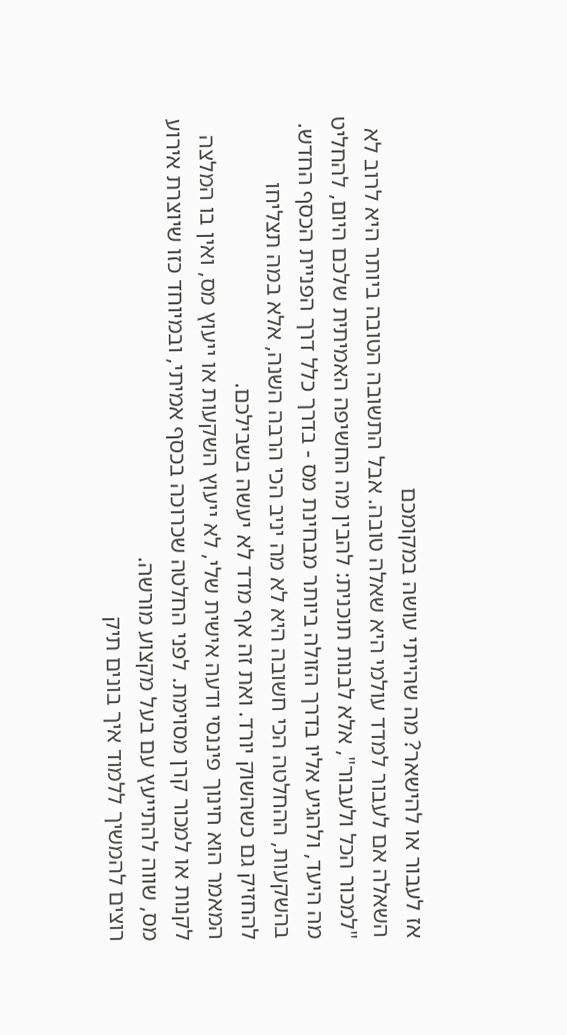אז לעבור או להישאר? מה שהייתי עושה במקומכם
השאלה אם לעבור למדד עולמי היא שאלה טובה. אבל התשובה הטובה ביותר היא לרוב לא "למכור הכל ולעבור", אלא לבנות תוכנית: להבין מה החשיפה האמיתית שלכם היום, להחליט מה היעד, ולהגיע אליו בדרך הזולה ביותר מבחינת מס - בדרך כלל דרך הפניית הכסף החדש.
בהשקעות, ההחלטה הכי חשובה היא לא מה יניב הכי הרבה השנה, אלא במה תצליחו להחזיק גם כשהשוק יורד. ואת זה אף מדד לא יעשה בשבילכם.
המאמר הוא חינוך פיננסי ודעה אישית שלי, לא ייעוץ השקעות או ייעוץ מס, ואין בו המלצה לקנות או למכור קרן מסוימת. לפני החלטה שכרוכה בכסף אמיתי, ובמיוחד כזו שיוצרת אירוע מס, שווה להתייעץ עם בעל מקצוע מורשה.
רוצים להמשיך ללמוד איך בונים תיק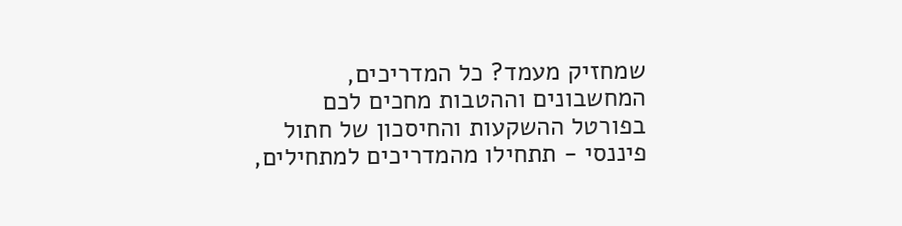שמחזיק מעמד? כל המדריכים, המחשבונים וההטבות מחכים לכם בפורטל ההשקעות והחיסכון של חתול פיננסי - תתחילו מהמדריכים למתחילים,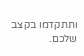ותתקדמו בקצב שלכם.